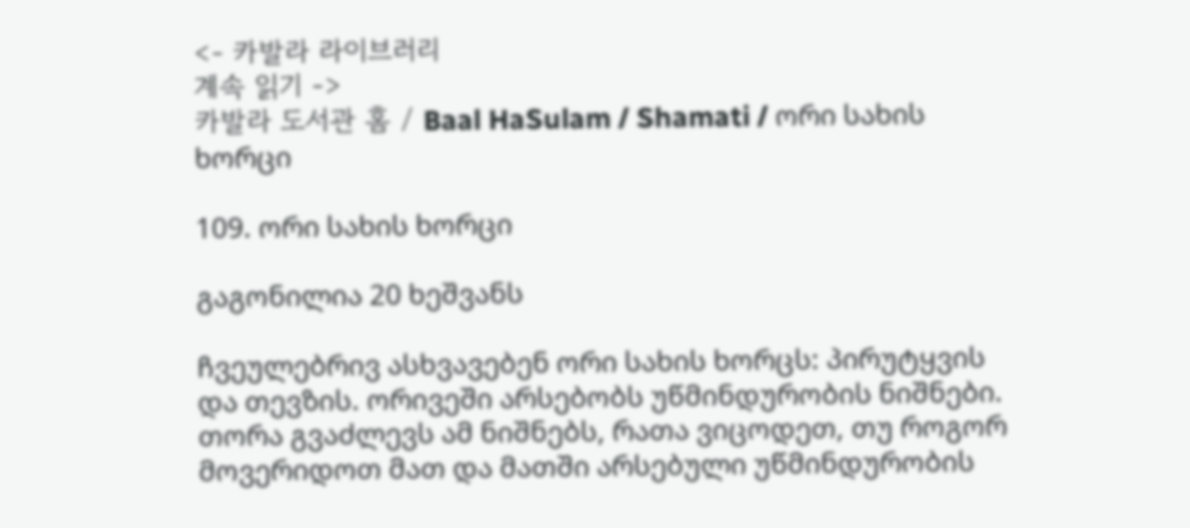<- 카발라 라이브러리
계속 읽기 ->
카발라 도서관 홈 / Baal HaSulam / Shamati / ორი სახის ხორცი

109. ორი სახის ხორცი

გაგონილია 20 ხეშვანს

ჩვეულებრივ ასხვავებენ ორი სახის ხორცს: პირუტყვის და თევზის. ორივეში არსებობს უწმინდურობის ნიშნები. თორა გვაძლევს ამ ნიშნებს, რათა ვიცოდეთ, თუ როგორ მოვერიდოთ მათ და მათში არსებული უწმინდურობის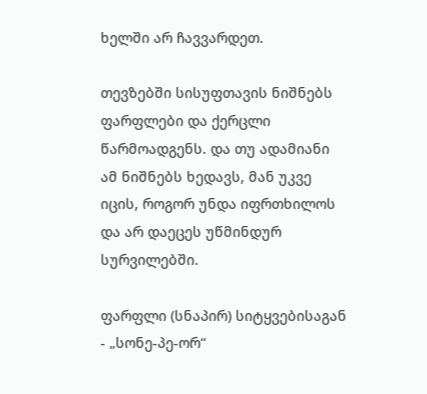ხელში არ ჩავვარდეთ.

თევზებში სისუფთავის ნიშნებს ფარფლები და ქერცლი წარმოადგენს. და თუ ადამიანი ამ ნიშნებს ხედავს, მან უკვე იცის, როგორ უნდა იფრთხილოს და არ დაეცეს უწმინდურ სურვილებში.

ფარფლი (სნაპირ) სიტყვებისაგან - „სონე-პე-ორ“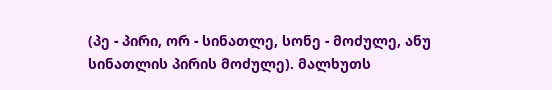(პე - პირი, ორ - სინათლე, სონე - მოძულე, ანუ სინათლის პირის მოძულე). მალხუთს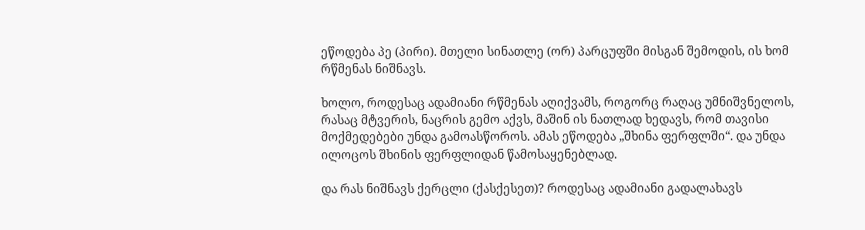ეწოდება პე (პირი). მთელი სინათლე (ორ) პარცუფში მისგან შემოდის, ის ხომ რწმენას ნიშნავს.

ხოლო, როდესაც ადამიანი რწმენას აღიქვამს, როგორც რაღაც უმნიშვნელოს, რასაც მტვერის, ნაცრის გემო აქვს, მაშინ ის ნათლად ხედავს, რომ თავისი მოქმედებები უნდა გამოასწოროს. ამას ეწოდება „შხინა ფერფლში“. და უნდა ილოცოს შხინის ფერფლიდან წამოსაყენებლად.

და რას ნიშნავს ქერცლი (ქასქესეთ)? როდესაც ადამიანი გადალახავს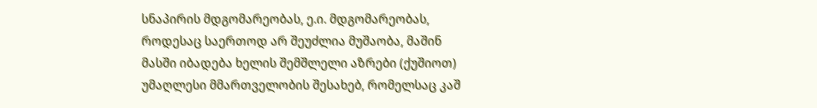სნაპირის მდგომარეობას, ე.ი. მდგომარეობას, როდესაც საერთოდ არ შეუძლია მუშაობა, მაშინ მასში იბადება ხელის შემშლელი აზრები (ქუშიოთ) უმაღლესი მმართველობის შესახებ, რომელსაც კაშ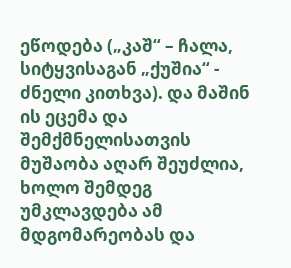ეწოდება („კაშ“ – ჩალა, სიტყვისაგან „ქუშია“ - ძნელი კითხვა). და მაშინ ის ეცემა და შემქმნელისათვის მუშაობა აღარ შეუძლია, ხოლო შემდეგ უმკლავდება ამ მდგომარეობას და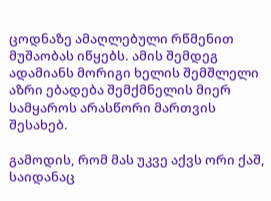ცოდნაზე ამაღლებული რწმენით მუშაობას იწყებს. ამის შემდეგ ადამიანს მორიგი ხელის შემშლელი აზრი ებადება შემქმნელის მიერ სამყაროს არასწორი მართვის შესახებ.

გამოდის, რომ მას უკვე აქვს ორი ქაშ, საიდანაც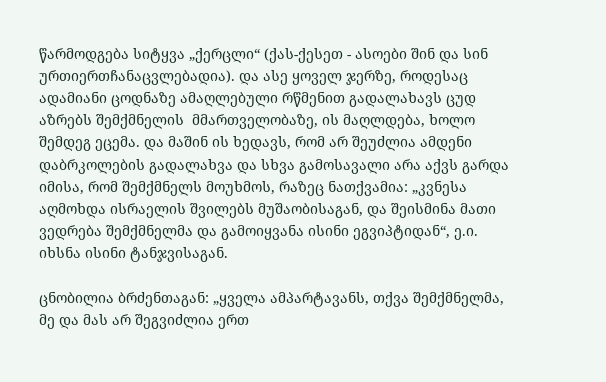წარმოდგება სიტყვა „ქერცლი“ (ქას-ქესეთ - ასოები შინ და სინ ურთიერთჩანაცვლებადია). და ასე ყოველ ჯერზე, როდესაც ადამიანი ცოდნაზე ამაღლებული რწმენით გადალახავს ცუდ აზრებს შემქმნელის  მმართველობაზე, ის მაღლდება, ხოლო შემდეგ ეცემა. და მაშინ ის ხედავს, რომ არ შეუძლია ამდენი დაბრკოლების გადალახვა და სხვა გამოსავალი არა აქვს გარდა იმისა, რომ შემქმნელს მოუხმოს, რაზეც ნათქვამია: „კვნესა აღმოხდა ისრაელის შვილებს მუშაობისაგან, და შეისმინა მათი ვედრება შემქმნელმა და გამოიყვანა ისინი ეგვიპტიდან“, ე.ი. იხსნა ისინი ტანჯვისაგან.

ცნობილია ბრძენთაგან: „ყველა ამპარტავანს, თქვა შემქმნელმა, მე და მას არ შეგვიძლია ერთ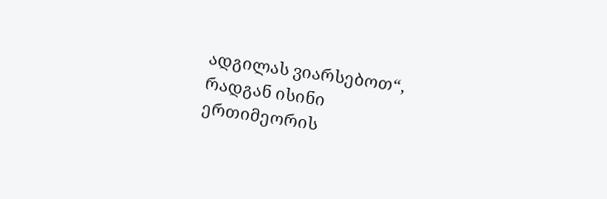ადგილას ვიარსებოთ“, რადგან ისინი ერთიმეორის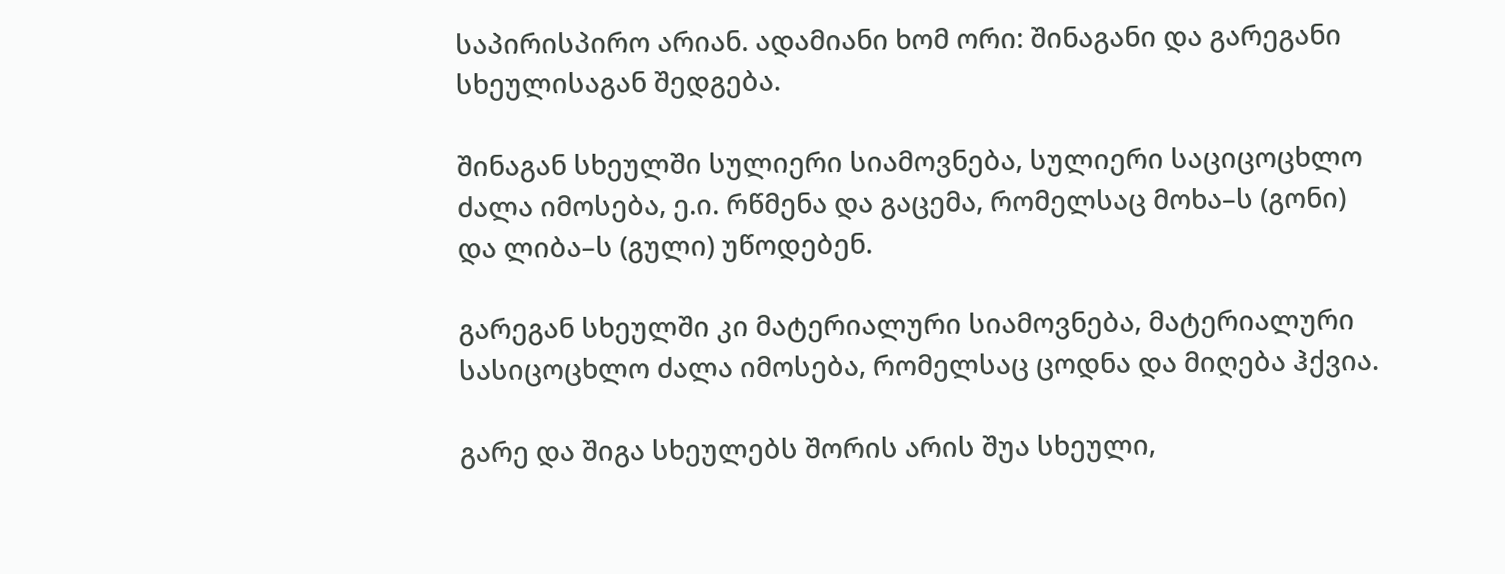საპირისპირო არიან. ადამიანი ხომ ორი: შინაგანი და გარეგანი სხეულისაგან შედგება.

შინაგან სხეულში სულიერი სიამოვნება, სულიერი საციცოცხლო ძალა იმოსება, ე.ი. რწმენა და გაცემა, რომელსაც მოხა–ს (გონი) და ლიბა–ს (გული) უწოდებენ.

გარეგან სხეულში კი მატერიალური სიამოვნება, მატერიალური სასიცოცხლო ძალა იმოსება, რომელსაც ცოდნა და მიღება ჰქვია.

გარე და შიგა სხეულებს შორის არის შუა სხეული,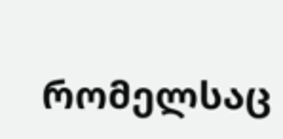რომელსაც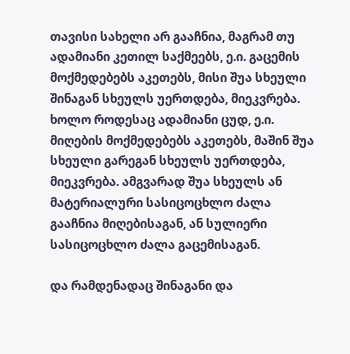თავისი სახელი არ გააჩნია, მაგრამ თუ  ადამიანი კეთილ საქმეებს, ე.ი. გაცემის მოქმედებებს აკეთებს, მისი შუა სხეული შინაგან სხეულს უერთდება, მიეკვრება. ხოლო როდესაც ადამიანი ცუდ, ე.ი. მიღების მოქმედებებს აკეთებს, მაშინ შუა სხეული გარეგან სხეულს უერთდება, მიეკვრება. ამგვარად შუა სხეულს ან მატერიალური სასიცოცხლო ძალა გააჩნია მიღებისაგან, ან სულიერი სასიცოცხლო ძალა გაცემისაგან.

და რამდენადაც შინაგანი და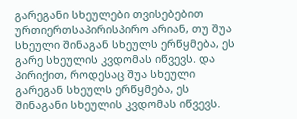გარეგანი სხეულები თვისებებით ურთიერთსაპირისპირო არიან, თუ შუა სხეული შინაგან სხეულს ერწყმება, ეს გარე სხეულის კვდომას იწვევს. და პირიქით, როდესაც შუა სხეული გარეგან სხეულს ერწყმება, ეს შინაგანი სხეულის კვდომას იწვევს.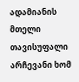ადამიანის მთელი თავისუფალი არჩევანი ხომ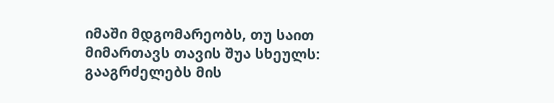იმაში მდგომარეობს, თუ საით მიმართავს თავის შუა სხეულს: გააგრძელებს მის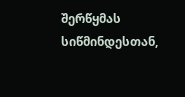შერწყმას სიწმინდესთან,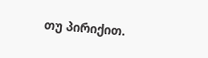თუ პირიქით.